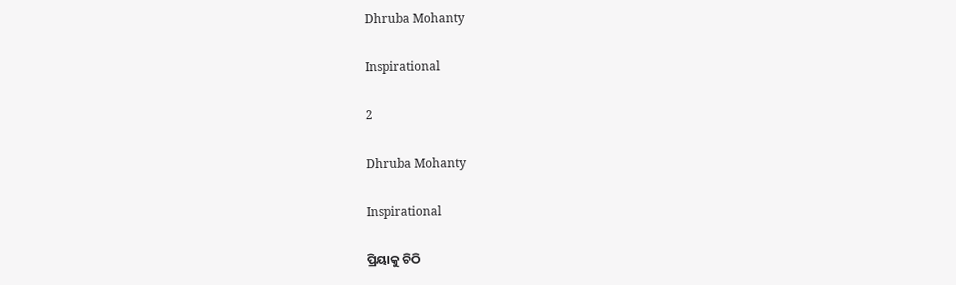Dhruba Mohanty

Inspirational

2

Dhruba Mohanty

Inspirational

ପ୍ରିୟାକୁ ଚିଠି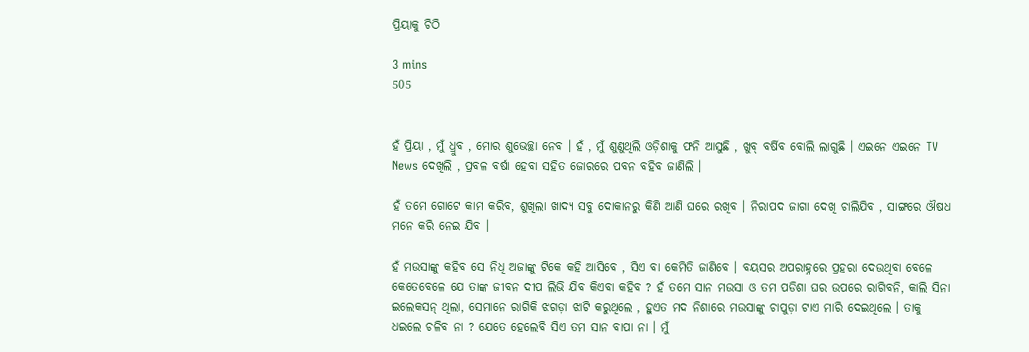ପ୍ରିୟାକୁ ଚିଠି

3 mins
505


ହଁ ପ୍ରିୟା , ମୁଁ ଧ୍ରୁବ , ମୋର ଶୁଭେଚ୍ଛା ନେବ । ହଁ , ମୁଁ ଶୁଣୁଥିଲି ଓଡ଼ିଶାକୁ ଫନି ଆସୁଛି , ଖୁବ୍ ବର୍ଷିବ ବୋଲି ଲାଗୁଛି । ଏଇନେ ଏଇନେ TV News ଦେଖିଲି , ପ୍ରବଳ ବର୍ଷା ହେବା ସହିତ ଜୋରରେ ପବନ ବହିବ ଜାଣିଲି ।

ହଁ ତମେ ଗୋଟେ କାମ କରିବ, ଶୁଖିଲା ଖାଦ୍ୟ ସବୁ ଦୋକାନରୁ କିଣି ଆଣି ଘରେ ରଖିବ । ନିରାପଦ ଜାଗା ଦେଖି ଚାଲିଯିବ , ସାଙ୍ଗରେ ଔଷଧ ମନେ କରି ନେଇ ଯିବ ।

ହଁ ମଉସାଙ୍କୁ କହିବ ସେ ନିଧି ଅଜାଙ୍କୁ ଟିକେ କହି ଆସିବେ , ସିଏ ବା କେମିତି ଜାଣିବେ । ବୟସର ଅପରାହ୍ନରେ ପ୍ରହରା ଦେଉଥିବା ବେଳେ କେତେବେଳେ ଯେ ତାଙ୍କ ଜୀବନ ଦୀପ ଲିଭି ଯିବ କିଏବା କହିବ ? ହଁ ତମେ ସାନ ମଉସା ଓ ତମ ପଡିଶା ଘର ଉପରେ ରାଗିବନି, କାଲି ସିନା ଇଲେକସନ୍ ଥିଲା, ସେମାନେ ରାଗିକି ଝଗଡ଼ା ଝାଟି କରୁଥିଲେ , ହୁଏତ ମଦ ନିଶାରେ ମଉସାଙ୍କୁ ଚାପୁଡ଼ା ଟାଏ ମାରି ଦେଇଥିଲେ । ତାକୁ ଧଇଲେ ଚଳିବ ନା ? ଯେତେ ହେଲେବି ସିଏ ତମ ସାନ ବାପା ନା । ମୁଁ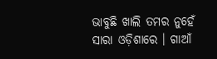ଭାବୁଛି ଖାଲି ତମର ନୁହେଁ ସାରା ଓଡ଼ିଶାରେ । ଗାଆଁ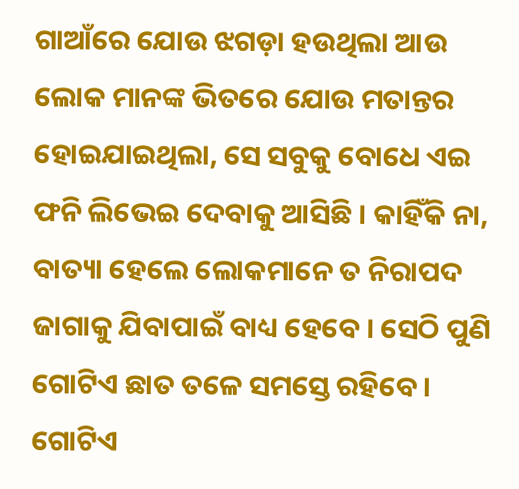ଗାଆଁରେ ଯୋଉ ଝଗଡ଼ା ହଉଥିଲା ଆଉ ଲୋକ ମାନଙ୍କ ଭିତରେ ଯୋଉ ମତାନ୍ତର ହୋଇଯାଇଥିଲା, ସେ ସବୁକୁ ବୋଧେ ଏଇ ଫନି ଲିଭେଇ ଦେବାକୁ ଆସିଛି । କାହିଁକି ନା, ବାତ୍ୟା ହେଲେ ଲୋକମାନେ ତ ନିରାପଦ ଜାଗାକୁ ଯିବାପାଇଁ ବାଧ୍ୟ ହେବେ । ସେଠି ପୁଣି ଗୋଟିଏ ଛାତ ତଳେ ସମସ୍ତେ ରହିବେ । ଗୋଟିଏ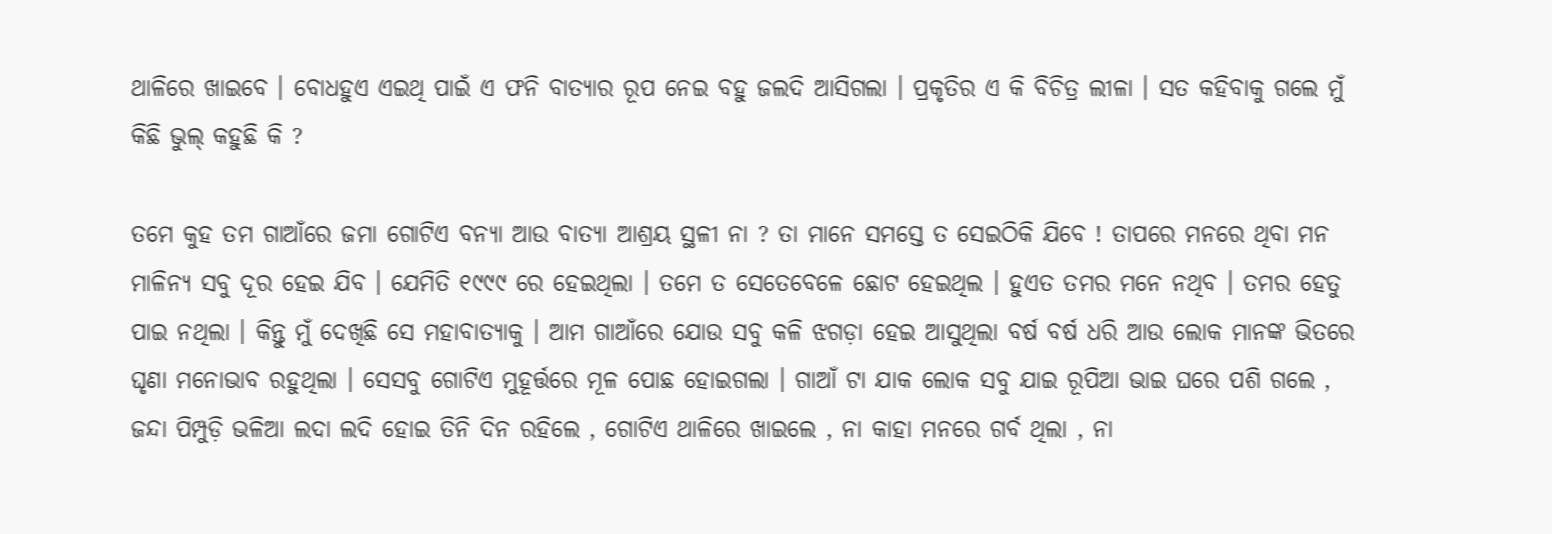ଥାଳିରେ ଖାଇବେ । ବୋଧହୁଏ ଏଇଥି ପାଇଁ ଏ ଫନି ବାତ୍ୟାର ରୂପ ନେଇ ବହୁ ଜଲଦି ଆସିଗଲା । ପ୍ରକୃତିର ଏ କି ବିଚିତ୍ର ଲୀଳା । ସତ କହିବାକୁ ଗଲେ ମୁଁ କିଛି ଭୁଲ୍ କହୁଛି କି ?

ତମେ କୁହ ତମ ଗାଆଁରେ ଜମା ଗୋଟିଏ ବନ୍ୟା ଆଉ ବାତ୍ୟା ଆଶ୍ରୟ ସ୍ଥଳୀ ନା ? ତା ମାନେ ସମସ୍ତେ ତ ସେଇଠିକି ଯିବେ ! ତାପରେ ମନରେ ଥିବା ମନ ମାଳିନ୍ୟ ସବୁ ଦୂର ହେଇ ଯିବ । ଯେମିତି ୧୯୯୯ ରେ ହେଇଥିଲା । ତମେ ତ ସେତେବେଳେ ଛୋଟ ହେଇଥିଲ । ହୁଏତ ତମର ମନେ ନଥିବ । ତମର ହେତୁ ପାଇ ନଥିଲା । କିନ୍ତୁ ମୁଁ ଦେଖିଛି ସେ ମହାବାତ୍ୟାକୁ । ଆମ ଗାଆଁରେ ଯୋଉ ସବୁ କଳି ଝଗଡ଼ା ହେଇ ଆସୁଥିଲା ବର୍ଷ ବର୍ଷ ଧରି ଆଉ ଲୋକ ମାନଙ୍କ ଭିତରେ ଘୃଣା ମନୋଭାବ ରହୁଥିଲା । ସେସବୁ ଗୋଟିଏ ମୁହୂର୍ତ୍ତରେ ମୂଳ ପୋଛ ହୋଇଗଲା । ଗାଆଁ ଟା ଯାକ ଲୋକ ସବୁ ଯାଇ ରୂପିଆ ଭାଇ ଘରେ ପଶି ଗଲେ , ଜନ୍ଦା ପିମ୍ପୁଡ଼ି ଭଳିଆ ଲଦା ଲଦି ହୋଇ ତିନି ଦିନ ରହିଲେ , ଗୋଟିଏ ଥାଳିରେ ଖାଇଲେ , ନା କାହା ମନରେ ଗର୍ବ ଥିଲା , ନା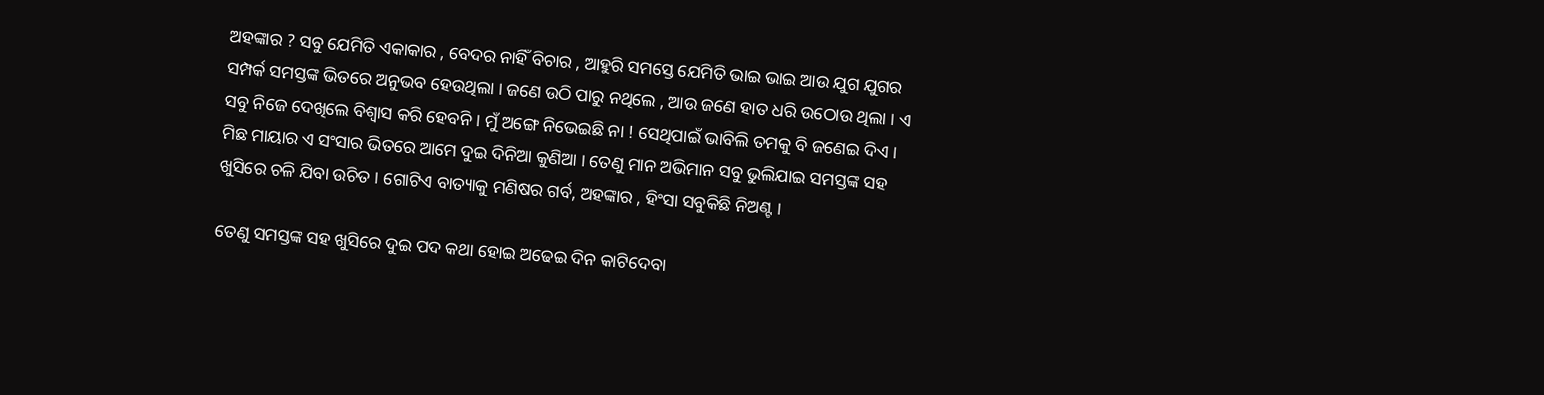ଅହଙ୍କାର ? ସବୁ ଯେମିତି ଏକାକାର , ବେଦର ନାହିଁ ବିଚାର , ଆହୁରି ସମସ୍ତେ ଯେମିତି ଭାଇ ଭାଇ ଆଉ ଯୁଗ ଯୁଗର ସମ୍ପର୍କ ସମସ୍ତଙ୍କ ଭିତରେ ଅନୁଭବ ହେଉଥିଲା । ଜଣେ ଉଠି ପାରୁ ନଥିଲେ , ଆଉ ଜଣେ ହାତ ଧରି ଉଠୋଉ ଥିଲା । ଏ ସବୁ ନିଜେ ଦେଖିଲେ ବିଶ୍ବାସ କରି ହେବନି । ମୁଁ ଅଙ୍ଗେ ନିଭେଇଛି ନା ! ସେଥିପାଇଁ ଭାବିଲି ତମକୁ ବି ଜଣେଇ ଦିଏ । ମିଛ ମାୟାର ଏ ସଂସାର ଭିତରେ ଆମେ ଦୁଇ ଦିନିଆ କୁଣିଆ । ତେଣୁ ମାନ ଅଭିମାନ ସବୁ ଭୁଲିଯାଇ ସମସ୍ତଙ୍କ ସହ ଖୁସିରେ ଚଳି ଯିବା ଉଚିତ । ଗୋଟିଏ ବାତ୍ୟାକୁ ମଣିଷର ଗର୍ବ, ଅହଙ୍କାର , ହିଂସା ସବୁକିଛି ନିଅଣ୍ଟ ।

ତେଣୁ ସମସ୍ତଙ୍କ ସହ ଖୁସିରେ ଦୁଇ ପଦ କଥା ହୋଇ ଅଢେଇ ଦିନ କାଟିଦେବା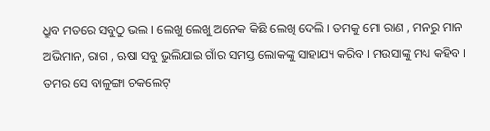ଧ୍ରୁବ ମତରେ ସବୁଠୁ ଭଲ । ଲେଖୁ ଲେଖୁ ଅନେକ କିଛି ଲେଖି ଦେଲି । ତମକୁ ମୋ ରାଣ , ମନରୁ ମାନ ଅଭିମାନ, ରାଗ , ଋଷା ସବୁ ଭୁଲିଯାଇ ଗାଁର ସମସ୍ତ ଲୋକଙ୍କୁ ସାହାଯ୍ୟ କରିବ । ମଉସାଙ୍କୁ ମଧ୍ୟ କହିବ । ତମର ସେ ବାଳୁଙ୍ଗା ଚକଲେଟ୍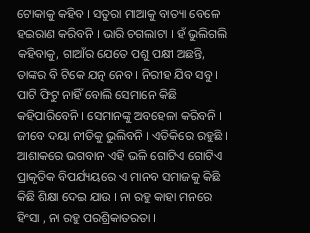ଟୋକାକୁ କହିବ । ସତୁରା ମାଆକୁ ବାତ୍ୟା ବେଳେ ହଇରାଣ କରିବନି । ଭାରି ଚଗଲାଟା । ହଁ ଭୁଲିଗଲି କହିବାକୁ, ଗାଆଁର ଯେତେ ପଶୁ ପକ୍ଷୀ ଅଛନ୍ତି, ତାଙ୍କର ବି ଟିକେ ଯତ୍ନ ନେବ । ନିରୀହ ଯିବ ସବୁ । ପାଟି ଫିଟୁ ନାହିଁ ବୋଲି ସେମାନେ କିଛି କହିପାରିବେନି । ସେମାନଙ୍କୁ ଅବହେଳା କରିବନି । ଜୀବେ ଦୟା ନୀତିକୁ ଭୁଲିବନି । ଏତିକିରେ ରହୁଛି । ଆଶାକରେ ଭଗବାନ ଏହି ଭଳି ଗୋଟିଏ ଗୋଟିଏ ପ୍ରାକୃତିକ ବିପର୍ଯ୍ୟୟରେ ଏ ମାନବ ସମାଜକୁ କିଛି କିଛି ଶିକ୍ଷା ଦେଇ ଯାଉ । ନା ରହୁ କାହା ମନରେ ହିଂସା , ନା ରହୁ ପରଶ୍ରିକାତରତା ।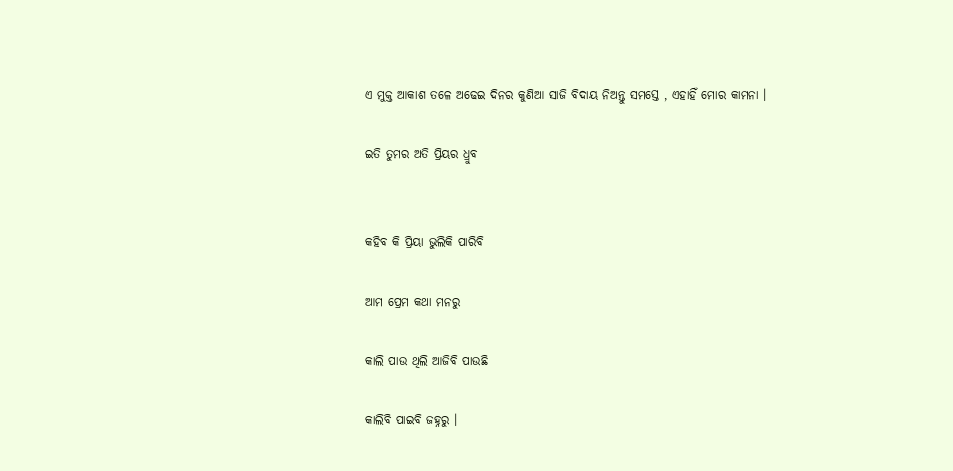ଏ ମୁକ୍ତ ଆକାଶ ତଳେ ଅଢେଇ ଦିନର କୁଣିଆ ସାଜି ବିଦାୟ ନିଅନ୍ତୁ ସମସ୍ତେ , ଏହାହିଁ ମୋର କାମନା ।

ଇତି ତୁମର ଅତି ପ୍ରିୟର ଧ୍ରୁବ


କହିବ କି ପ୍ରିୟା ଭୁଲିକି ପାରିବି

ଆମ ପ୍ରେମ କଥା ମନରୁ

କାଲି ପାଉ ଥିଲି ଆଜିବି ପାଉଛି

କାଲିବି ପାଇବି ଜହ୍ନରୁ ।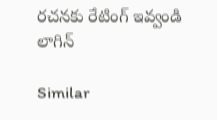రచనకు రేటింగ్ ఇవ్వండి
లాగిన్

Similar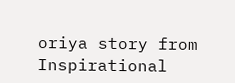oriya story from Inspirational